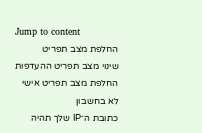Jump to content
החלפת מצב תפריט
שינוי מצב תפריט ההעדפות
החלפת מצב תפריט אישי
לא בחשבון
כתובת ה־IP שלך תהיה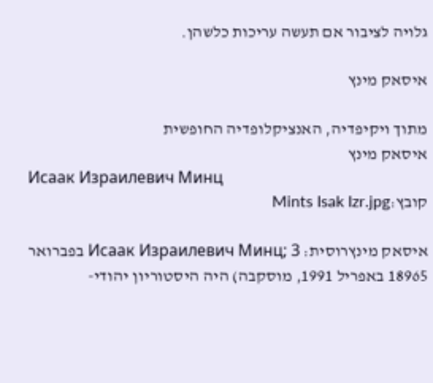גלויה לציבור אם תעשה עריכות כלשהן.

איסאק מינץ

מתוך ויקיפדיה, האנציקלופדיה החופשית
איסאק מינץ
Исаак Израилевич Минц
קובץ:Mints Isak Izr.jpg

איסאק מינץרוסית: Исаак Израилевич Минц; 3 בפברואר 18965 באפריל 1991, מוסקבה) היה היסטוריון יהודי-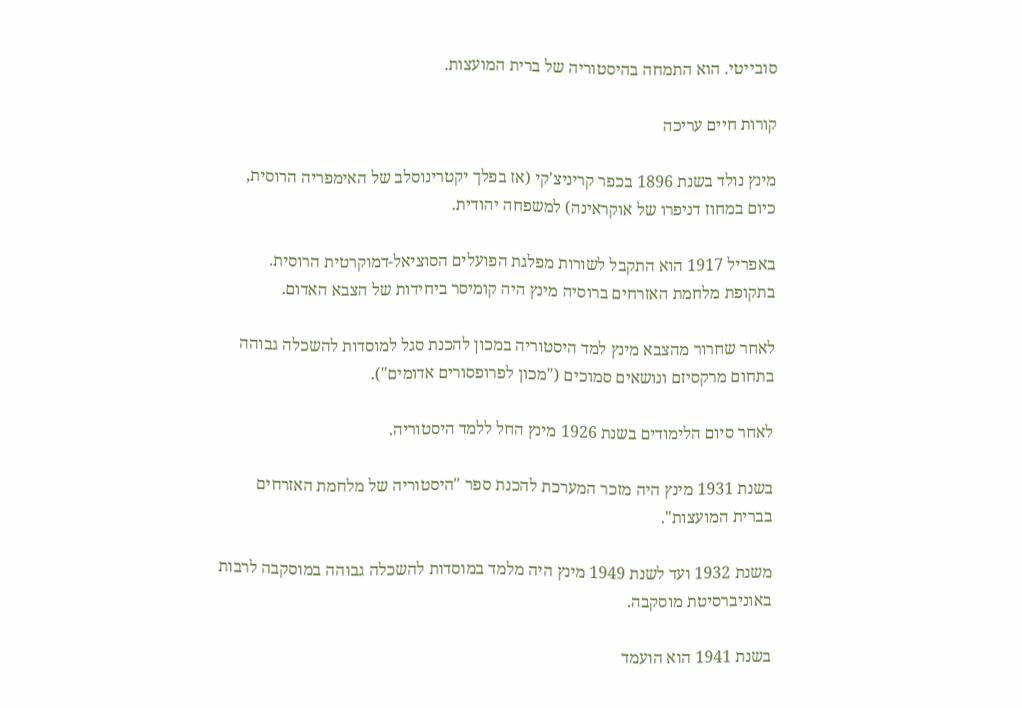סובייטי. הוא התמחה בהיסטוריה של ברית המועצות.

קורות חיים עריכה

מינץ נולד בשנת 1896 בכפר קריניצ'קי (אז בפלך יקטרינוסלב של האימפריה הרוסית, כיום במחוז דניפרו של אוקראינה) למשפחה יהודית.

באפריל 1917 הוא התקבל לשורות מפלגת הפועלים הסוציאל-דמוקרטית הרוסית. בתקופת מלחמת האזרחים ברוסיה מינץ היה קומיסר ביחידות של הצבא האדום.

לאחר שחרור מהצבא מינץ למד היסטוריה במכון להכנת סגל למוסדות להשכלה גבוהה בתחום מרקסיזם ונושאים סמוכים ("מכון לפרופסורים אדומים").

לאחר סיום הלימודים בשנת 1926 מינץ החל ללמד היסטוריה.

בשנת 1931 מינץ היה מזכר המערכת להכנת ספר "היסטוריה של מלחמת האזרחים בברית המועצות".

משנת 1932 ועד לשנת 1949 מינץ היה מלמד במוסדות להשכלה גבוהה במוסקבה לרבות באוניברסיטת מוסקבה.

בשנת 1941 הוא הועמד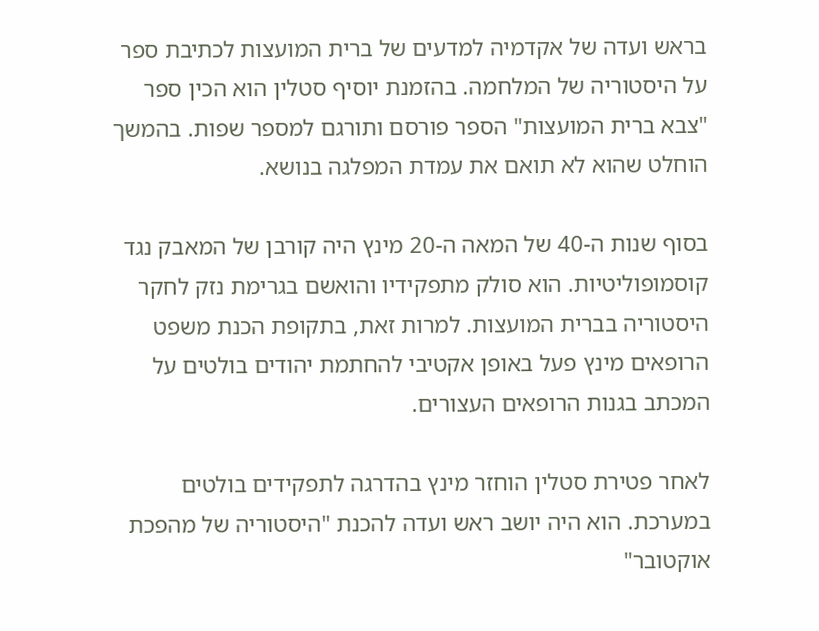בראש ועדה של אקדמיה למדעים של ברית המועצות לכתיבת ספר על היסטוריה של המלחמה. בהזמנת יוסיף סטלין הוא הכין ספר "צבא ברית המועצות" הספר פורסם ותורגם למספר שפות. בהמשך הוחלט שהוא לא תואם את עמדת המפלגה בנושא.

בסוף שנות ה-40 של המאה ה-20 מינץ היה קורבן של המאבק נגד קוסמופוליטיות. הוא סולק מתפקידיו והואשם בגרימת נזק לחקר היסטוריה בברית המועצות. למרות זאת, בתקופת הכנת משפט הרופאים מינץ פעל באופן אקטיבי להחתמת יהודים בולטים על המכתב בגנות הרופאים העצורים.

לאחר פטירת סטלין הוחזר מינץ בהדרגה לתפקידים בולטים במערכת. הוא היה יושב ראש ועדה להכנת "היסטוריה של מהפכת אוקטובר"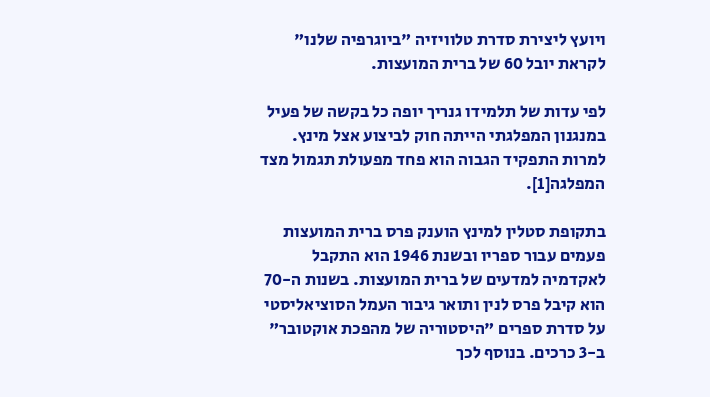ויועץ ליצירת סדרת טלוויזיה "ביוגרפיה שלנו" לקראת יובל 60 של ברית המועצות.

לפי עדות של תלמידו גנריך יופה כל בקשה של פעיל במנגנון המפלגתי הייתה חוק לביצוע אצל מינץ. למרות התפקיד הגבוה הוא פחד מפעולת תגמול מצד המפלגה[1].

בתקופת סטלין למינץ הוענק פרס ברית המועצות פעמים עבור ספריו ובשנת 1946 הוא התקבל לאקדמיה למדעים של ברית המועצות. בשנות ה-70 הוא קיבל פרס לנין ותואר גיבור העמל הסוציאליסטי על סדרת ספרים "היסטוריה של מהפכת אוקטובר" ב-3 כרכים. בנוסף לכך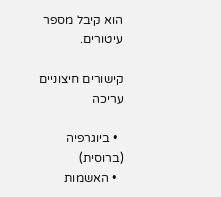הוא קיבל מספר עיטורים.

קישורים חיצוניים עריכה

  • ביוגרפיה (ברוסית)
  • האשמות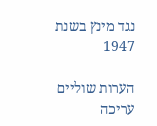נגד מינץ בשנת 1947

הערות שוליים עריכה